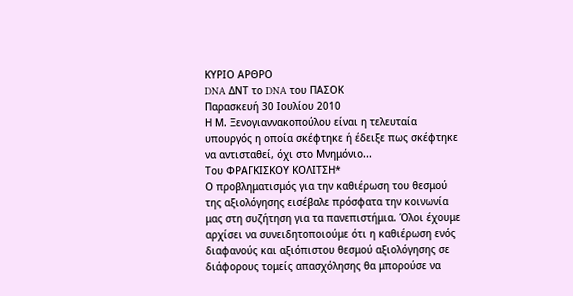ΚΥΡΙΟ ΑΡΘΡΟ
DNA ΔΝΤ το DNA του ΠΑΣΟΚ
Παρασκευή 30 Ιουλίου 2010
Η Μ. Ξενογιαννακοπούλου είναι η τελευταία υπουργός η οποία σκέφτηκε ή έδειξε πως σκέφτηκε να αντισταθεί, όχι στο Μνημόνιο...
Του ΦΡΑΓΚΙΣΚΟΥ ΚΟΛΙΤΣΗ*
Ο προβληματισμός για την καθιέρωση του θεσμού της αξιολόγησης εισέβαλε πρόσφατα την κοινωνία μας στη συζήτηση για τα πανεπιστήμια. Όλοι έχουμε αρχίσει να συνειδητοποιούμε ότι η καθιέρωση ενός διαφανούς και αξιόπιστου θεσμού αξιολόγησης σε διάφορους τομείς απασχόλησης θα μπορούσε να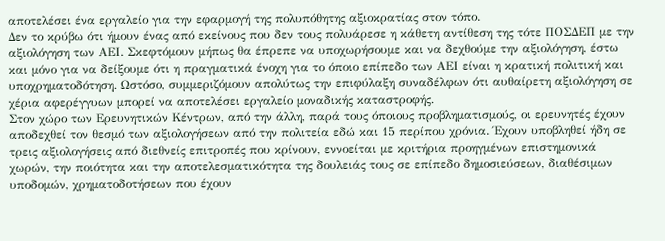αποτελέσει ένα εργαλείο για την εφαρμογή της πολυπόθητης αξιοκρατίας στον τόπο.
Δεν το κρύβω ότι ήμουν ένας από εκείνους που δεν τους πολυάρεσε η κάθετη αντίθεση της τότε ΠΟΣΔΕΠ με την αξιολόγηση των ΑΕΙ. Σκεφτόμουν μήπως θα έπρεπε να υποχωρήσουμε και να δεχθούμε την αξιολόγηση, έστω και μόνο για να δείξουμε ότι η πραγματικά ένοχη για το όποιο επίπεδο των ΑΕΙ είναι η κρατική πολιτική και υποχρηματοδότηση. Ωστόσο, συμμεριζόμουν απολύτως την επιφύλαξη συναδέλφων ότι αυθαίρετη αξιολόγηση σε χέρια αφερέγγυων μπορεί να αποτελέσει εργαλείο μοναδικής καταστροφής.
Στον χώρο των Ερευνητικών Κέντρων, από την άλλη, παρά τους όποιους προβληματισμούς, οι ερευνητές έχουν αποδεχθεί τον θεσμό των αξιολογήσεων από την πολιτεία εδώ και 15 περίπου χρόνια. Έχουν υποβληθεί ήδη σε τρεις αξιολογήσεις από διεθνείς επιτροπές που κρίνουν, εννοείται με κριτήρια προηγμένων επιστημονικά χωρών, την ποιότητα και την αποτελεσματικότητα της δουλειάς τους σε επίπεδο δημοσιεύσεων, διαθέσιμων υποδομών, χρηματοδοτήσεων που έχουν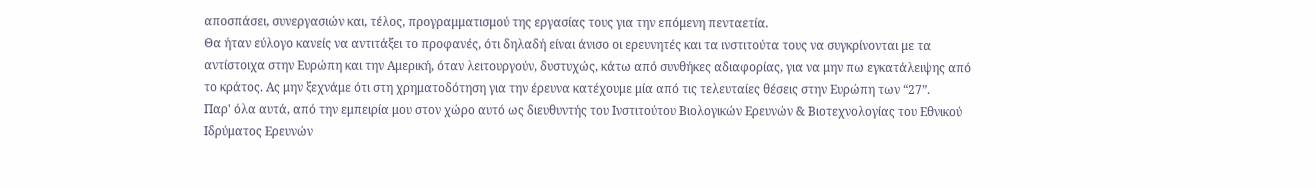αποσπάσει, συνεργασιών και, τέλος, προγραμματισμού της εργασίας τους για την επόμενη πενταετία.
Θα ήταν εύλογο κανείς να αντιτάξει το προφανές, ότι δηλαδή είναι άνισο οι ερευνητές και τα ινστιτούτα τους να συγκρίνονται με τα αντίστοιχα στην Ευρώπη και την Αμερική, όταν λειτουργούν, δυστυχώς, κάτω από συνθήκες αδιαφορίας, για να μην πω εγκατάλειψης από το κράτος. Ας μην ξεχνάμε ότι στη χρηματοδότηση για την έρευνα κατέχουμε μία από τις τελευταίες θέσεις στην Ευρώπη των “27”.
Παρ' όλα αυτά, από την εμπειρία μου στον χώρο αυτό ως διευθυντής του Ινστιτούτου Βιολογικών Ερευνών & Βιοτεχνολογίας του Εθνικού Ιδρύματος Ερευνών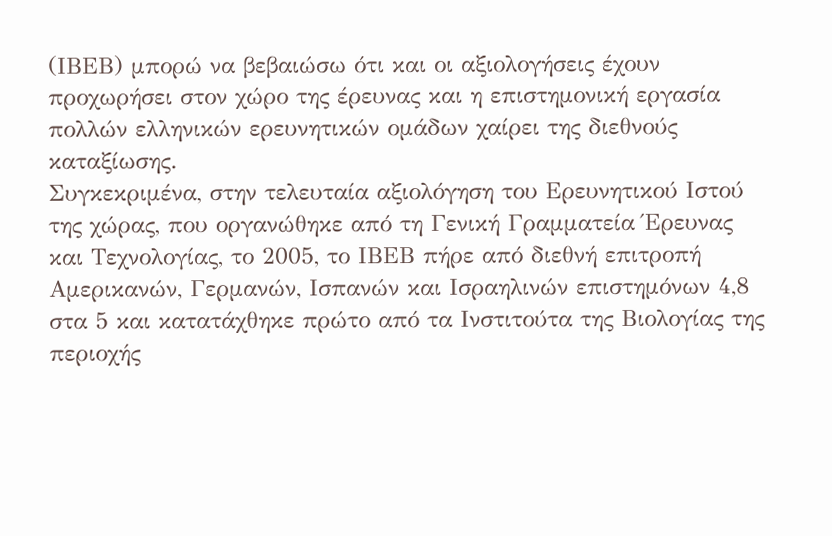(ΙΒΕΒ) μπορώ να βεβαιώσω ότι και οι αξιολογήσεις έχουν προχωρήσει στον χώρο της έρευνας και η επιστημονική εργασία πολλών ελληνικών ερευνητικών ομάδων χαίρει της διεθνούς καταξίωσης.
Συγκεκριμένα, στην τελευταία αξιολόγηση του Ερευνητικού Ιστού της χώρας, που οργανώθηκε από τη Γενική Γραμματεία Έρευνας και Τεχνολογίας, το 2005, το ΙΒΕΒ πήρε από διεθνή επιτροπή Αμερικανών, Γερμανών, Ισπανών και Ισραηλινών επιστημόνων 4,8 στα 5 και κατατάχθηκε πρώτο από τα Ινστιτούτα της Βιολογίας της περιοχής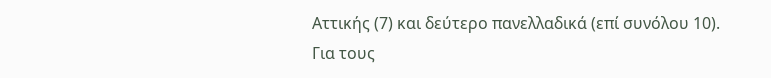Αττικής (7) και δεύτερο πανελλαδικά (επί συνόλου 10).
Για τους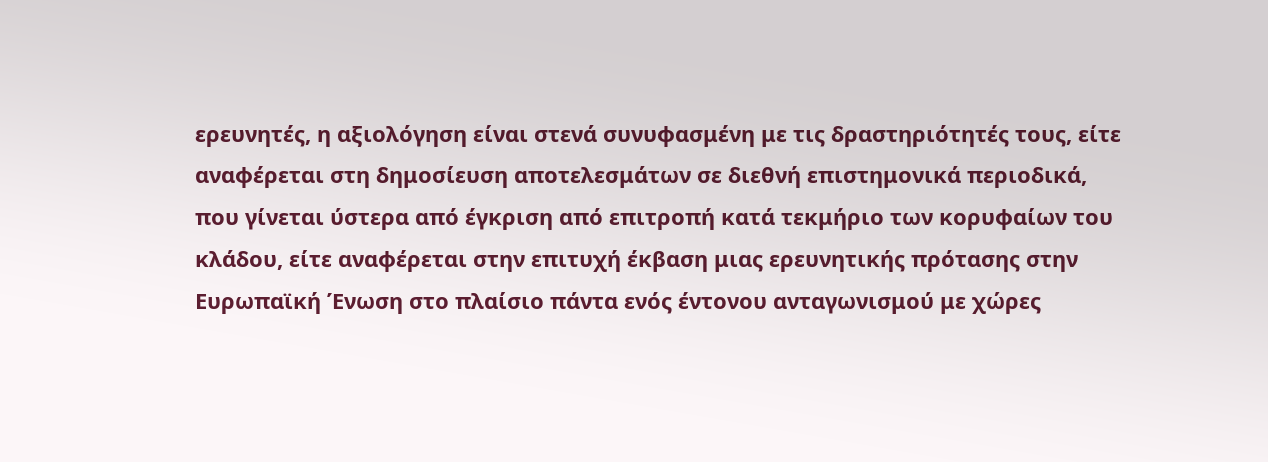ερευνητές, η αξιολόγηση είναι στενά συνυφασμένη με τις δραστηριότητές τους, είτε αναφέρεται στη δημοσίευση αποτελεσμάτων σε διεθνή επιστημονικά περιοδικά, που γίνεται ύστερα από έγκριση από επιτροπή κατά τεκμήριο των κορυφαίων του κλάδου, είτε αναφέρεται στην επιτυχή έκβαση μιας ερευνητικής πρότασης στην Ευρωπαϊκή Ένωση στο πλαίσιο πάντα ενός έντονου ανταγωνισμού με χώρες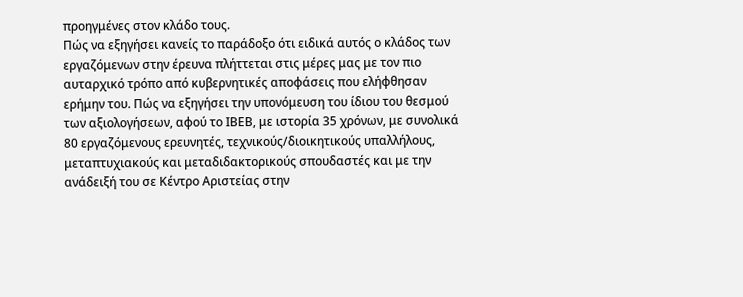προηγμένες στον κλάδο τους.
Πώς να εξηγήσει κανείς το παράδοξο ότι ειδικά αυτός ο κλάδος των εργαζόμενων στην έρευνα πλήττεται στις μέρες μας με τον πιο αυταρχικό τρόπο από κυβερνητικές αποφάσεις που ελήφθησαν ερήμην του. Πώς να εξηγήσει την υπονόμευση του ίδιου του θεσμού των αξιολογήσεων, αφού το ΙΒΕΒ, με ιστορία 35 χρόνων, με συνολικά 80 εργαζόμενους ερευνητές, τεχνικούς/διοικητικούς υπαλλήλους, μεταπτυχιακούς και μεταδιδακτορικούς σπουδαστές και με την ανάδειξή του σε Κέντρο Αριστείας στην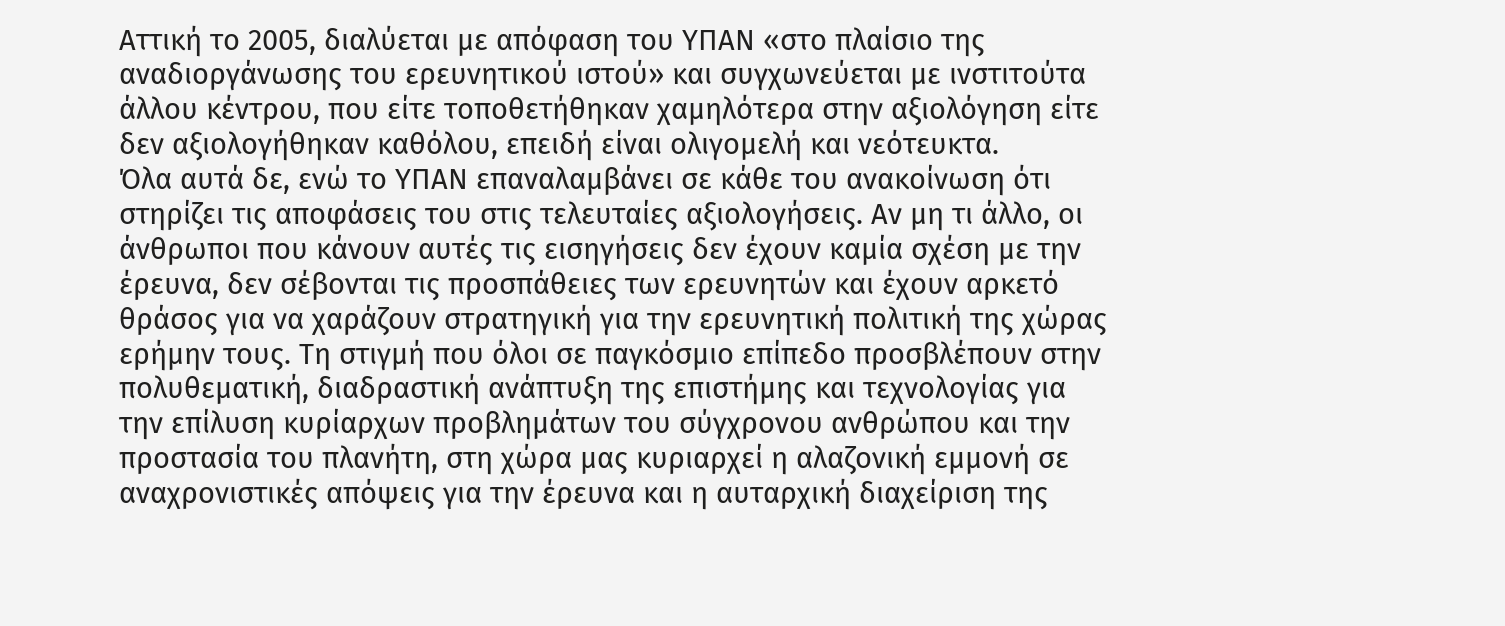Αττική το 2005, διαλύεται με απόφαση του ΥΠΑΝ «στο πλαίσιο της αναδιοργάνωσης του ερευνητικού ιστού» και συγχωνεύεται με ινστιτούτα άλλου κέντρου, που είτε τοποθετήθηκαν χαμηλότερα στην αξιολόγηση είτε δεν αξιολογήθηκαν καθόλου, επειδή είναι ολιγομελή και νεότευκτα.
Όλα αυτά δε, ενώ το ΥΠΑΝ επαναλαμβάνει σε κάθε του ανακοίνωση ότι στηρίζει τις αποφάσεις του στις τελευταίες αξιολογήσεις. Αν μη τι άλλο, οι άνθρωποι που κάνουν αυτές τις εισηγήσεις δεν έχουν καμία σχέση με την έρευνα, δεν σέβονται τις προσπάθειες των ερευνητών και έχουν αρκετό θράσος για να χαράζουν στρατηγική για την ερευνητική πολιτική της χώρας ερήμην τους. Τη στιγμή που όλοι σε παγκόσμιο επίπεδο προσβλέπουν στην πολυθεματική, διαδραστική ανάπτυξη της επιστήμης και τεχνολογίας για την επίλυση κυρίαρχων προβλημάτων του σύγχρονου ανθρώπου και την προστασία του πλανήτη, στη χώρα μας κυριαρχεί η αλαζονική εμμονή σε αναχρονιστικές απόψεις για την έρευνα και η αυταρχική διαχείριση της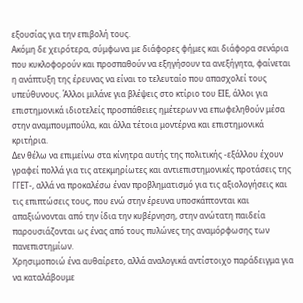εξουσίας για την επιβολή τους.
Ακόμη δε χειρότερα, σύμφωνα με διάφορες φήμες και διάφορα σενάρια που κυκλοφορούν και προσπαθούν να εξηγήσουν τα ανεξήγητα, φαίνεται η ανάπτυξη της έρευνας να είναι το τελευταίο που απασχολεί τους υπεύθυνους. Άλλοι μιλάνε για βλέψεις στο κτίριο του ΕΙΕ, άλλοι για επιστημονικά ιδιοτελείς προσπάθειες ημέτερων να επωφεληθούν μέσα στην αναμπουμπούλα, και άλλα τέτοια μοντέρνα και επιστημονικά κριτήρια.
Δεν θέλω να επιμείνω στα κίνητρα αυτής της πολιτικής -εξάλλου έχουν γραφεί πολλά για τις ατεκμηρίωτες και αντιεπιστημονικές προτάσεις της ΓΓΕΤ-, αλλά να προκαλέσω έναν προβληματισμό για τις αξιολογήσεις και τις επιπτώσεις τους, που ενώ στην έρευνα υποσκάπτονται και απαξιώνονται από την ίδια την κυβέρνηση, στην ανώτατη παιδεία παρουσιάζονται ως ένας από τους πυλώνες της αναμόρφωσης των πανεπιστημίων.
Χρησιμοποιώ ένα αυθαίρετο, αλλά αναλογικά αντίστοιχο παράδειγμα για να καταλάβουμε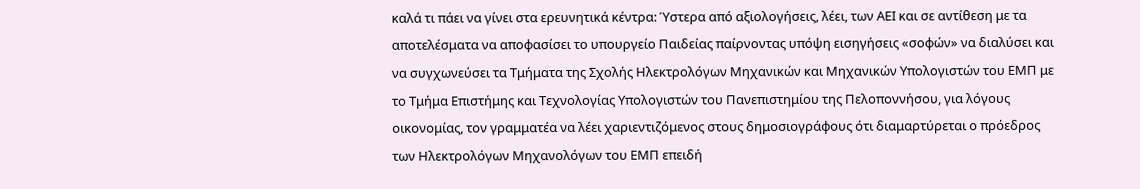καλά τι πάει να γίνει στα ερευνητικά κέντρα: Ύστερα από αξιολογήσεις, λέει, των ΑΕΙ και σε αντίθεση με τα αποτελέσματα να αποφασίσει το υπουργείο Παιδείας παίρνοντας υπόψη εισηγήσεις «σοφών» να διαλύσει και να συγχωνεύσει τα Τμήματα της Σχολής Ηλεκτρολόγων Μηχανικών και Μηχανικών Υπολογιστών του ΕΜΠ με το Τμήμα Επιστήμης και Τεχνολογίας Υπολογιστών του Πανεπιστημίου της Πελοποννήσου, για λόγους οικονομίας, τον γραμματέα να λέει χαριεντιζόμενος στους δημοσιογράφους ότι διαμαρτύρεται ο πρόεδρος των Ηλεκτρολόγων Μηχανολόγων του ΕΜΠ επειδή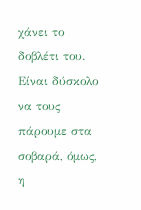χάνει το δοβλέτι του.
Είναι δύσκολο να τους πάρουμε στα σοβαρά, όμως, η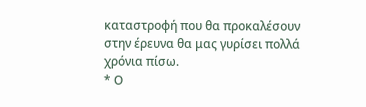καταστροφή που θα προκαλέσουν στην έρευνα θα μας γυρίσει πολλά χρόνια πίσω.
* Ο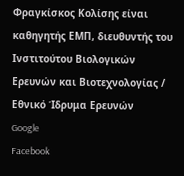Φραγκίσκος Κολίσης είναι καθηγητής ΕΜΠ, διευθυντής του Ινστιτούτου Βιολογικών Ερευνών και Βιοτεχνολογίας / Εθνικό Ίδρυμα Ερευνών
Google
Facebook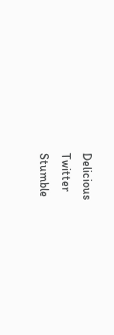Delicious
Twitter
Stumble